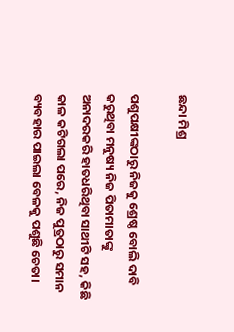ଛନ୍ଦା ମିଶ୍ର

ପଶୁପକ୍ଷୀଙ୍କଠାରୁ ନିଜକୁ ଶ୍ରେଷ୍ଠ ବୋଲି ଦାବି କରୁଥିବା ମନୁଷ୍ୟ ନିଜ ପିତାମାତାଙ୍କୁ ଅନାଦରକରି ହାତଧରିଥିବା ସାଥୀଟି ସହ, କିଛି କାଳ କଟିଗଲା ପରେ, ନିଜ ପୁତ୍ରଠାରୁ ସମାନ ବ୍ୟବହାର ପାଇଲା ବେଳକୁ ପଶୁଛି ଚେତା।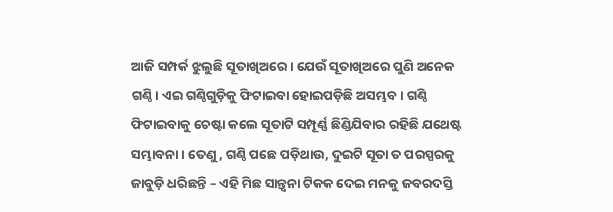ଆଜି ସମ୍ପର୍କ ଝୁଲୁଛି ସୂତାଖିଅରେ। ଯେଉଁ ସୂତାଖିଅରେ ପୁଣି ଅନେକ ଗଣ୍ଠି। ଏଇ ଗଣ୍ଠିଗୁଡ଼ିକୁ ଫିଟାଇବା ହୋଇପଡ଼ିଛି ଅସମ୍ଭବ। ଗଣ୍ଠି ଫିଟାଇବାକୁ ଚେଷ୍ଟା କଲେ ସୂତାଟି ସମ୍ପୂର୍ଣ୍ଣ ଛିଣ୍ଡିଯିବାର ରହିଛି ଯଥେଷ୍ଟ ସମ୍ଭାବନା। ତେଣୁ, ଗଣ୍ଠି ପଛେ ପଡ଼ିଥାଉ, ଦୁଇଟି ସୂତା ତ ପରସ୍ପରକୁ ଜାବୁଡ଼ି ଧରିଛନ୍ତି – ଏହି ମିଛ ସାନ୍ତ୍ୱନା ଟିକକ ଦେଇ ମନକୁ ଜବରଦସ୍ତି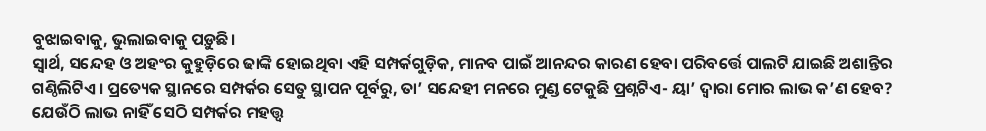ବୁଝାଇବାକୁ, ଭୁଲାଇବାକୁ ପଡ଼ୁଛି।
ସ୍ୱାର୍ଥ, ସନ୍ଦେହ ଓ ଅହଂର କୁହୁଡ଼ିରେ ଢାଙ୍କି ହୋଇଥିବା ଏହି ସମ୍ପର୍କଗୁଡ଼ିକ, ମାନବ ପାଇଁ ଆନନ୍ଦର କାରଣ ହେବା ପରିବର୍ତ୍ତେ ପାଲଟି ଯାଇଛି ଅଶାନ୍ତିର ଗଣ୍ଠିଲିଟିଏ। ପ୍ରତ୍ୟେକ ସ୍ଥାନରେ ସମ୍ପର୍କର ସେତୁ ସ୍ଥାପନ ପୂର୍ବରୁ, ତା’ ସନ୍ଦେହୀ ମନରେ ମୁଣ୍ଡ ଟେକୁଛି ପ୍ରଶ୍ନଟିଏ- ୟା’ ଦ୍ୱାରା ମୋର ଲାଭ କ’ଣ ହେବ? ଯେଉଁଠି ଲାଭ ନାହିଁ ସେଠି ସମ୍ପର୍କର ମହତ୍ତ୍ୱ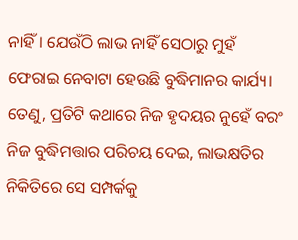ନାହିଁ। ଯେଉଁଠି ଲାଭ ନାହିଁ ସେଠାରୁ ମୁହଁ ଫେରାଇ ନେବାଟା ହେଉଛି ବୁଦ୍ଧିମାନର କାର୍ଯ୍ୟ। ତେଣୁ, ପ୍ରତିଟି କଥାରେ ନିଜ ହୃଦୟର ନୁହେଁ ବରଂ ନିଜ ବୁଦ୍ଧିମତ୍ତାର ପରିଚୟ ଦେଇ, ଲାଭକ୍ଷତିର ନିକିତିରେ ସେ ସମ୍ପର୍କକୁ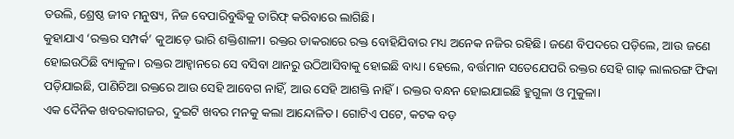ତଉଲି, ଶ୍ରେଷ୍ଠ ଜୀବ ମନୁଷ୍ୟ, ନିଜ ବେପାରିବୁଦ୍ଧିକୁ ତାରିଫ୍ କରିବାରେ ଲାଗିଛି।
କୁହାଯାଏ ‘ରକ୍ତର ସମ୍ପର୍କ’ କୁଆଡ଼େ ଭାରି ଶକ୍ତିଶାଳୀ। ରକ୍ତର ଡାକରାରେ ରକ୍ତ ବୋହିଯିବାର ମଧ୍ୟ ଅନେକ ନଜିର ରହିଛି। ଜଣେ ବିପଦରେ ପଡ଼ିଲେ, ଆଉ ଜଣେ ହୋଇଉଠିଛି ବ୍ୟାକୁଳ। ରକ୍ତର ଆହ୍ୱାନରେ ସେ ବସିବା ଥାନରୁ ଉଠିଆସିବାକୁ ହୋଇଛି ବାଧ୍ୟ। ହେଲେ, ବର୍ତ୍ତମାନ ସତେଯେପରି ରକ୍ତର ସେହି ଗାଢ଼ ଲାଲରଙ୍ଗ ଫିକା ପଡ଼ିଯାଇଛି, ପାଣିଚିଆ ରକ୍ତରେ ଆଉ ସେହି ଆବେଗ ନାହିଁ, ଆଉ ସେହି ଆଶକ୍ତି ନାହିଁ। ରକ୍ତର ବନ୍ଧନ ହୋଇଯାଇଛି ହୁଗୁଳା ଓ ମୁକୁଳା।
ଏକ ଦୈନିକ ଖବରକାଗଜର, ଦୁଇଟି ଖବର ମନକୁ କଲା ଆନ୍ଦୋଳିତ। ଗୋଟିଏ ପଟେ, କଟକ ବଡ଼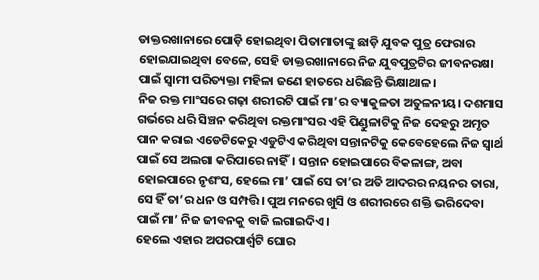ଡାକ୍ତରଖାନାରେ ପୋଡ଼ି ହୋଇଥିବା ପିତାମାତାଙ୍କୁ ଛାଡ଼ି ଯୁବକ ପୁତ୍ର ଫେରାର ହୋଇଯାଇଥିବା ବେଳେ, ସେହି ଡାକ୍ତରଖାନାରେ ନିଜ ଯୁବପୁତ୍ରଟିର ଜୀବନରକ୍ଷା ପାଇଁ ସ୍ୱାମୀ ପରିତ୍ୟକ୍ତା ମହିଳା ଜଣେ ହାତରେ ଧରିଛନ୍ତି ଭିକ୍ଷାଥାଳ।
ନିଜ ରକ୍ତ ମାଂସରେ ଗଢ଼ା ଶରୀରଟି ପାଇଁ ମା’ର ବ୍ୟାକୁଳତା ଅତୁଳନୀୟ। ଦଶମାସ ଗର୍ଭରେ ଧରି ସିଞ୍ଚନ କରିଥିବା ରକ୍ତମାଂସର ଏହି ପିଣ୍ଡୁଳାଟିକୁ ନିଜ ଦେହରୁ ଅମୃତ ପାନ କରାଇ ଏଡେଟିକେରୁ ଏଡୁଟିଏ କରିଥିବା ସନ୍ତାନଟିକୁ କେବେହେଲେ ନିଜ ସ୍ୱାର୍ଥ ପାଇଁ ସେ ଅଲଗା କରିପାରେ ନାହିଁ। ସନ୍ତାନ ହୋଇପାରେ ବିକଳାଙ୍ଗ, ଅବା ହୋଇପାରେ ନୃଶଂସ, ହେଲେ ମା’ ପାଇଁ ସେ ତା’ର ଅତି ଆଦରର ନୟନର ତାରା, ସେ ହିଁ ତା’ର ଧନ ଓ ସମ୍ପତ୍ତି। ପୁଅ ମନରେ ଖୁସି ଓ ଶରୀରରେ ଶକ୍ତି ଭରିଦେବା ପାଇଁ ମା’ ନିଜ ଜୀବନକୁ ବାଜି ଲଗାଇଦିଏ।
ହେଲେ ଏହାର ଅପରପାର୍ଶ୍ୱଟି ଘୋର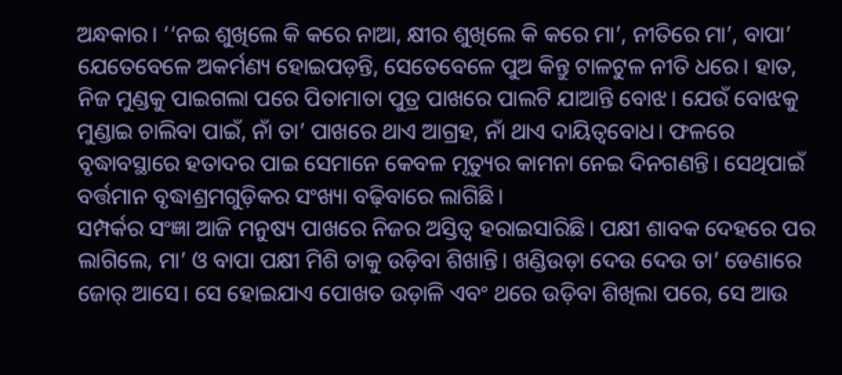ଅନ୍ଧକାର। ‘‘ନଇ ଶୁଖିଲେ କି କରେ ନାଆ, କ୍ଷୀର ଶୁଖିଲେ କି କରେ ମା’, ନୀତିରେ ମା’, ବାପା’ ଯେତେବେଳେ ଅକର୍ମଣ୍ୟ ହୋଇପଡ଼ନ୍ତି, ସେତେବେଳେ ପୁଅ କିନ୍ତୁ ଟାଳଟୁଳ ନୀତି ଧରେ। ହାତ, ନିଜ ମୁଣ୍ଡକୁ ପାଇଗଲା ପରେ ପିତାମାତା ପୁତ୍ର ପାଖରେ ପାଲଟି ଯାଆନ୍ତି ବୋଝ। ଯେଉଁ ବୋଝକୁ ମୁଣ୍ଡାଇ ଚାଲିବା ପାଇଁ, ନାଁ ତା’ ପାଖରେ ଥାଏ ଆଗ୍ରହ, ନାଁ ଥାଏ ଦାୟିତ୍ୱବୋଧ। ଫଳରେ ବୃଦ୍ଧାବସ୍ଥାରେ ହତାଦର ପାଇ ସେମାନେ କେବଳ ମୃତ୍ୟୁର କାମନା ନେଇ ଦିନଗଣନ୍ତି। ସେଥିପାଇଁ ବର୍ତ୍ତମାନ ବୃଦ୍ଧାଶ୍ରମଗୁଡ଼ିକର ସଂଖ୍ୟା ବଢ଼ିବାରେ ଲାଗିଛି।
ସମ୍ପର୍କର ସଂଜ୍ଞା ଆଜି ମନୁଷ୍ୟ ପାଖରେ ନିଜର ଅସ୍ତିତ୍ୱ ହରାଇସାରିଛି। ପକ୍ଷୀ ଶାବକ ଦେହରେ ପର ଲାଗିଲେ, ମା’ ଓ ବାପା ପକ୍ଷୀ ମିଶି ତାକୁ ଉଡ଼ିବା ଶିଖାନ୍ତି। ଖଣ୍ଡିଉଡ଼ା ଦେଉ ଦେଉ ତା’ ଡେଣାରେ ଜୋର୍ ଆସେ। ସେ ହୋଇଯାଏ ପୋଖତ ଉଡ଼ାଳି ଏବଂ ଥରେ ଉଡ଼ିବା ଶିଖିଲା ପରେ, ସେ ଆଉ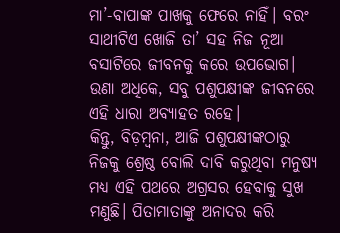ମା’-ବାପାଙ୍କ ପାଖକୁ ଫେରେ ନାହିଁ। ବରଂ ସାଥୀଟିଏ ଖୋଜି ତା’ ସହ ନିଜ ନୂଆ ବସାଟିରେ ଜୀବନକୁ କରେ ଉପଭୋଗ। ଉଣା ଅଧିକେ, ସବୁ ପଶୁପକ୍ଷୀଙ୍କ ଜୀବନରେ ଏହି ଧାରା ଅବ୍ୟାହତ ରହେ।
କିନ୍ତୁ, ବିଡ଼ମ୍ବନା, ଆଜି ପଶୁପକ୍ଷୀଙ୍କଠାରୁ ନିଜକୁ ଶ୍ରେଷ୍ଠ ବୋଲି ଦାବି କରୁଥିବା ମନୁଷ୍ୟ ମଧ୍ୟ ଏହି ପଥରେ ଅଗ୍ରସର ହେବାକୁ ସୁଖ ମଣୁଛି। ପିତାମାତାଙ୍କୁ ଅନାଦର କରି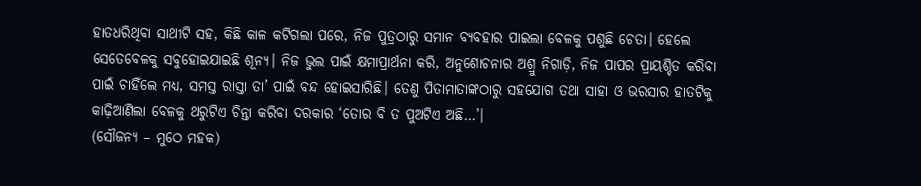ହାତଧରିଥିବା ସାଥୀଟି ସହ, କିଛି କାଳ କଟିଗଲା ପରେ, ନିଜ ପୁତ୍ରଠାରୁ ସମାନ ବ୍ୟବହାର ପାଇଲା ବେଳକୁ ପଶୁଛି ଚେତା। ହେଲେ ସେତେବେଳକୁ ସବୁହୋଇଯାଇଛି ଶୂନ୍ୟ। ନିଜ ଭୁଲ ପାଇଁ କ୍ଷମାପ୍ରାର୍ଥନା କରି, ଅନୁଶୋଚନାର ଅଶ୍ରୁ ନିଗାଡ଼ି, ନିଜ ପାପର ପ୍ରାୟଶ୍ଚିତ କରିବା ପାଇଁ ଚାହିଁଲେ ମଧ୍ୟ, ସମସ୍ତ ରାସ୍ତା ତା’ ପାଇଁ ବନ୍ଦ ହୋଇସାରିଛି। ତେଣୁ ପିତାମାତାଙ୍କଠାରୁ ସହଯୋଗ ତଥା ସାହା ଓ ଭରସାର ହାତଟିକୁ କାଢ଼ିଆଣିଲା ବେଳକୁ ଥରୁଟିଏ ଚିନ୍ତା କରିବା ଦରକାର ‘ତୋର ବି ତ ପୁଅଟିଏ ଅଛି…’।
(ସୌଜନ୍ୟ – ମୁଠେ ମହକ)